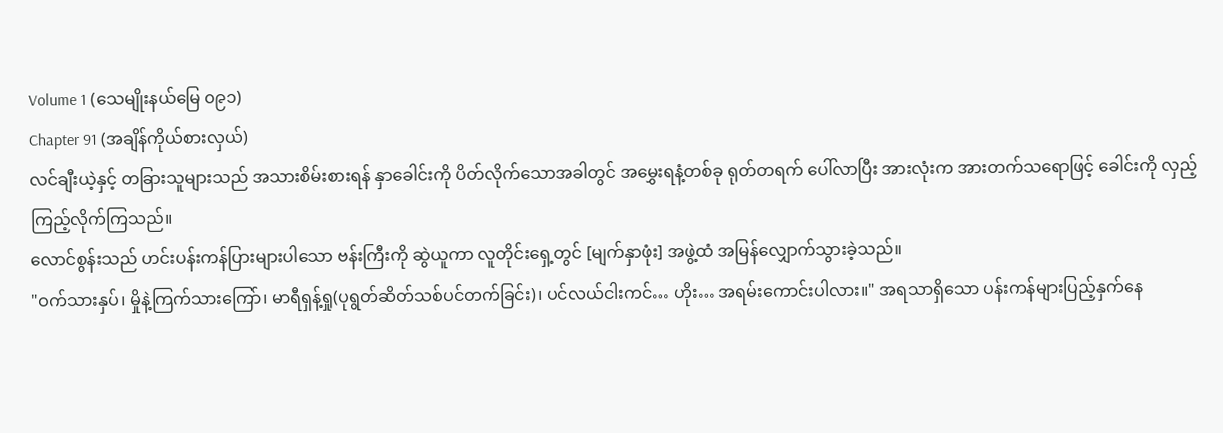Volume 1 (သေမျိုးနယ်မြေ ၀၉၁)
Chapter 91 (အချိန်ကိုယ်စားလှယ်)
လင်ချီးယဲ့နှင့် တခြားသူများသည် အသားစိမ်းစားရန် နှာခေါင်းကို ပိတ်လိုက်သောအခါတွင် အမွှေးရနံ့တစ်ခု ရုတ်တရက် ပေါ်လာပြီး အားလုံးက အားတက်သရောဖြင့် ခေါင်းကို လှည့်ကြည့်လိုက်ကြသည်။
လောင်စွန်းသည် ဟင်းပန်းကန်ပြားများပါသော ဗန်းကြီးကို ဆွဲယူကာ လူတိုင်းရှေ့တွင် [မျက်နှာဖုံး] အဖွဲ့ထံ အမြန်လျှောက်သွားခဲ့သည်။
"ဝက်သားနှပ်၊ မှိုနဲ့ကြက်သားကြော်၊ မာရီရှန့်ရှု(ပုရွတ်ဆိတ်သစ်ပင်တက်ခြင်း)၊ ပင်လယ်ငါးကင်… ဟိုး… အရမ်းကောင်းပါလား။" အရသာရှိသော ပန်းကန်များပြည့်နှက်နေ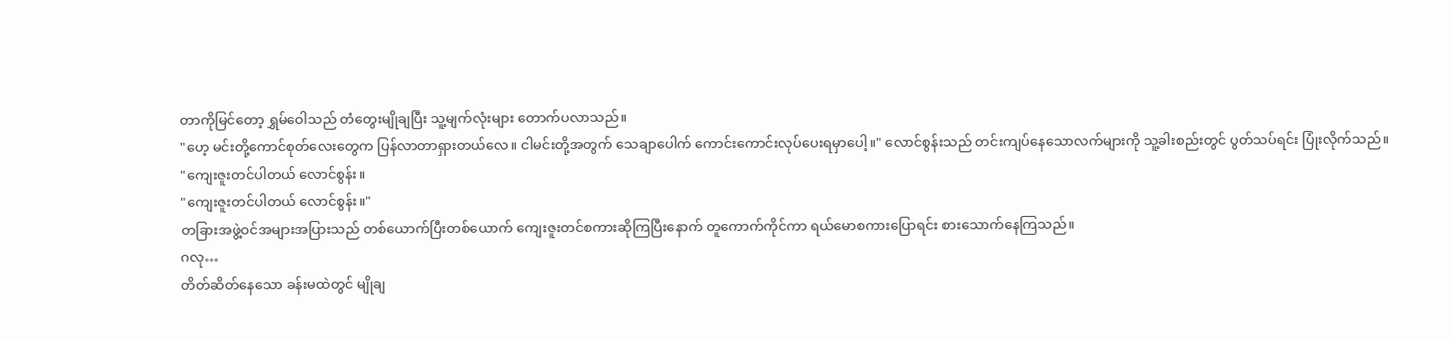တာကိုမြင်တော့ ရွှမ်ဝေါသည် တံတွေးမျိုချပြီး သူ့မျက်လုံးများ တောက်ပလာသည်။
"ဟေ့ မင်းတို့ကောင်စုတ်လေးတွေက ပြန်လာတာရှားတယ်လေ။ ငါမင်းတို့အတွက် သေချာပေါက် ကောင်းကောင်းလုပ်ပေးရမှာပေါ့။" လောင်စွန်းသည် တင်းကျပ်နေသောလက်များကို သူ့ခါးစည်းတွင် ပွတ်သပ်ရင်း ပြုံးလိုက်သည်။
"ကျေးဇူးတင်ပါတယ် လောင်စွန်း။
"ကျေးဇူးတင်ပါတယ် လောင်စွန်း။"
တခြားအဖွဲ့ဝင်အများအပြားသည် တစ်ယောက်ပြီးတစ်ယောက် ကျေးဇူးတင်စကားဆိုကြပြီးနောက် တူကောက်ကိုင်ကာ ရယ်မောစကားပြောရင်း စားသောက်နေကြသည်။
ဂလု…
တိတ်ဆိတ်နေသော ခန်းမထဲတွင် မျိုချ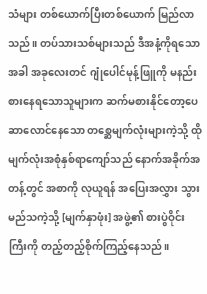သံများ တစ်ယောက်ပြီးတစ်ယောက် မြည်လာသည်။ တပ်သားသစ်များသည် ဒီအနံ့ကိုရသောအခါ အခုလေးတင် ဂျုံပေါင်မုန့်ဖြူကို မနည်းစားနေရသောသူများက ဆက်မစားနိုင်တော့ပေ
ဆာလောင်နေသော တစ္ဆေမျက်လုံးများကဲ့သို့ ထိုမျက်လုံးအစုံနှစ်ရာကျော်သည် နောက်အခိုက်အတန့်တွင် အစာကို လုယူရန် အပြေးအလွှား သွားမည်သကဲ့သို့ [မျက်နှာဖုံး] အဖွဲ့၏ စားပွဲဝိုင်းကြီးကို တည့်တည့်စိုက်ကြည့်နေသည်။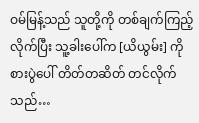ဝမ်မြန့်သည် သူတို့ကို တစ်ချက်ကြည့်လိုက်ပြီး သူ့ခါးပေါ်က [ယိယွမ်း] ကို စားပွဲပေါ် တိတ်တဆိတ် တင်လိုက်သည်…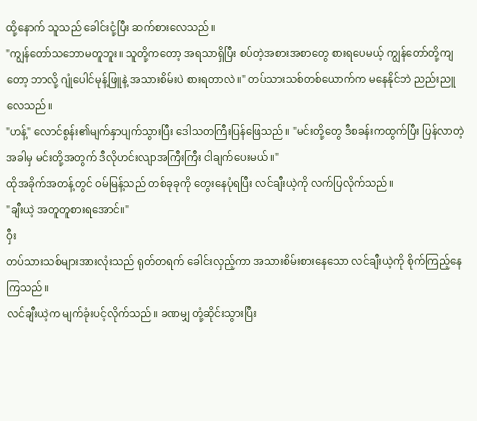ထို့နောက် သူသည် ခေါင်းငုံ့ပြီး ဆက်စားလေသည်။
"ကျွန်တော်သဘောမတူဘူး။ သူတို့ကတော့ အရသာရှိပြီး စပ်တဲ့အစားအစာတွေ စားရပေမယ့် ကျွန်တော်တို့ကျတော့ ဘာလို့ ဂျုံပေါင်မုန့်ဖြူနဲ့ အသားစိမ်းပဲ စားရတာလဲ။" တပ်သားသစ်တစ်ယောက်က မနေနိုင်ဘဲ ညည်းညူလေသည်။
"ဟန့်" လောင်စွန်း၏မျက်နှာပျက်သွားပြီး ဒေါသတကြီးပြန်ဖြေသည်။ "မင်းတို့တွေ ဒီစခန်းကထွက်ပြီး ပြန်လာတဲ့အခါမှ မင်းတို့အတွက် ဒီလိုဟင်းလျာအကြီးကြီး ငါချက်ပေးမယ်။"
ထိုအခိုက်အတန့်တွင် ဝမ်မြန့်သည် တစ်ခုခုကို တွေးနေပုံရပြီး လင်ချီးယဲ့ကို လက်ပြလိုက်သည်။
"ချီးယဲ့ အတူတူစားရအောင်။"
ဝှီး
တပ်သားသစ်များအားလုံးသည် ရုတ်တရက် ခေါင်းလှည့်ကာ အသားစိမ်းစားနေသော လင်ချီးယဲ့ကို စိုက်ကြည့်နေကြသည်။
လင်ချီးယဲ့က မျက်ခုံးပင့်လိုက်သည်။ ခဏမျှ တုံ့ဆိုင်းသွားပြီး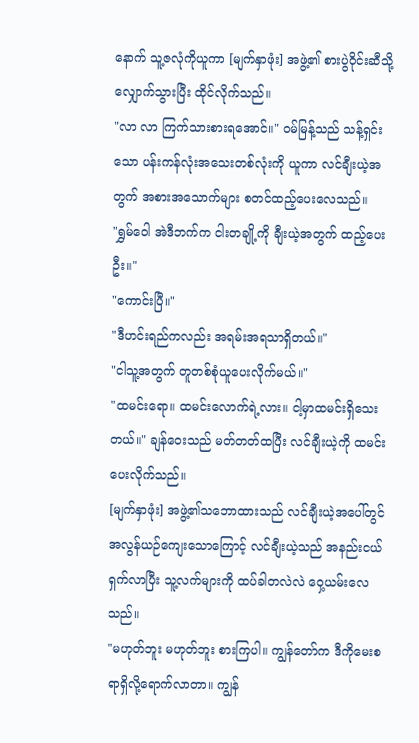နောက် သူ့ဇလုံကိုယူကာ [မျက်နှာဖုံး] အဖွဲ့၏ စားပွဲဝိုင်းဆီသို့ လျှောက်သွားပြီး ထိုင်လိုက်သည်။
"လာ လာ ကြက်သားစားရအောင်။" ဝမ်မြန့်သည် သန့်ရှင်းသော ပန်းကန်လုံးအသေးတစ်လုံးကို ယူကာ လင်ချီးယဲ့အတွက် အစားအသောက်များ စတင်ထည့်ပေးလေသည်။
"ရွှမ်ဝေါ အဲဒီဘက်က ငါးတချို့ကို ချီးယဲ့အတွက် ထည့်ပေးဦး။"
"ကောင်းပြီ။"
"ဒီဟင်းရည်ကလည်း အရမ်းအရသာရှိတယ်။"
"ငါသူ့အတွက် တူတစ်စုံယူပေးလိုက်မယ်။"
"ထမင်းရော။ ထမင်းလောက်ရဲ့လား။ ငါ့မှာထမင်းရှိသေးတယ်။" ချန်ဝေးသည် မတ်တတ်ထပြီး လင်ချီးယဲ့ကို ထမင်းပေးလိုက်သည်။
[မျက်နှာဖုံး] အဖွဲ့၏သဘောထားသည် လင်ချီးယဲ့အပေါ်တွင် အလွန်ယဉ်ကျေးသောကြောင့် လင်ချီးယဲ့သည် အနည်းငယ်ရှက်လာပြီး သူ့လက်များကို ထပ်ခါတလဲလဲ ဝှေ့ယမ်းလေသည်။
"မဟုတ်ဘူး မဟုတ်ဘူး စားကြပါ။ ကျွန်တော်က ဒီကိုမေးစရာရှိလို့ရောက်လာတာ။ ကျွန်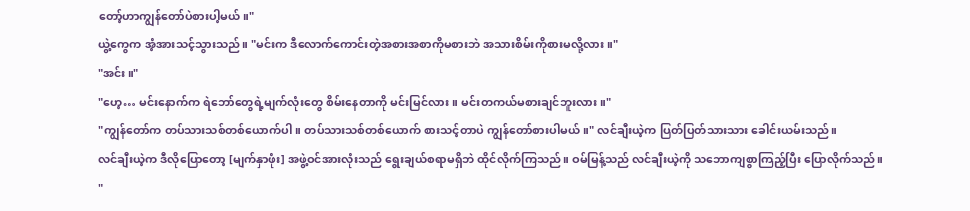တော့်ဟာကျွန်တော်ပဲစားပါ့မယ်။"
ယွဲ့ကွေက အံ့အားသင့်သွားသည်။ "မင်းက ဒီလောက်ကောင်းတဲ့အစားအစာကိုမစားဘဲ အသားစိမ်းကိုစားမလို့လား။"
"အင်း။"
"ဟေ့… မင်းနောက်က ရဲဘော်တွေရဲ့မျက်လုံးတွေ စိမ်းနေတာကို မင်းမြင်လား။ မင်းတကယ်မစားချင်ဘူးလား။"
"ကျွန်တော်က တပ်သားသစ်တစ်ယောက်ပါ။ တပ်သားသစ်တစ်ယောက် စားသင့်တာပဲ ကျွန်တော်စားပါမယ်။" လင်ချီးယဲ့က ပြတ်ပြတ်သားသား ခေါင်းယမ်းသည်။
လင်ချီးယဲ့က ဒီလိုပြောတော့ [မျက်နှာဖုံး] အဖွဲ့ဝင်အားလုံးသည် ရွေးချယ်စရာမရှိဘဲ ထိုင်လိုက်ကြသည်။ ဝမ်မြန့်သည် လင်ချီးယဲ့ကို သဘောကျစွာကြည့်ပြီး ပြောလိုက်သည်။
"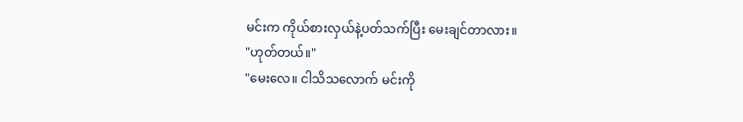မင်းက ကိုယ်စားလှယ်နဲ့ပတ်သက်ပြီး မေးချင်တာလား။
"ဟုတ်တယ်။"
"မေးလေ။ ငါသိသလောက် မင်းကို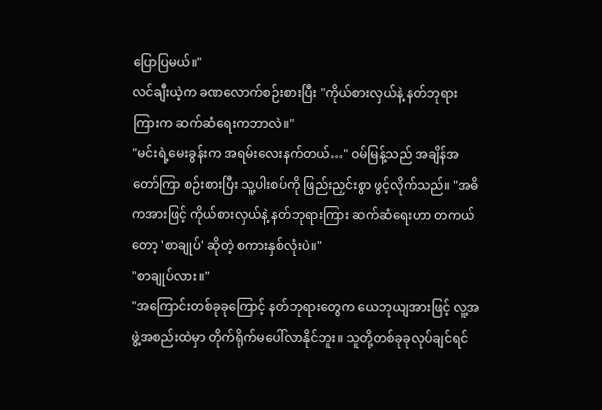ပြောပြမယ်။"
လင်ချီးယဲ့က ခဏလောက်စဉ်းစားပြီး "ကိုယ်စားလှယ်နဲ့ နတ်ဘုရားကြားက ဆက်ဆံရေးကဘာလဲ။"
"မင်းရဲ့မေးခွန်းက အရမ်းလေးနက်တယ်…" ဝမ်မြန့်သည် အချိန်အတော်ကြာ စဉ်းစားပြီး သူ့ပါးစပ်ကို ဖြည်းညှင်းစွာ ဖွင့်လိုက်သည်။ "အဓိကအားဖြင့် ကိုယ်စားလှယ်နဲ့ နတ်ဘုရားကြား ဆက်ဆံရေးဟာ တကယ်တော့ 'စာချုပ်' ဆိုတဲ့ စကားနှစ်လုံးပဲ။"
"စာချုပ်လား။"
"အကြောင်းတစ်ခုခုကြောင့် နတ်ဘုရားတွေက ယေဘုယျအားဖြင့် လူ့အဖွဲ့အစည်းထဲမှာ တိုက်ရိုက်မပေါ်လာနိုင်ဘူး။ သူတို့တစ်ခုခုလုပ်ချင်ရင်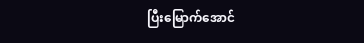ပြီးမြောက်အောင်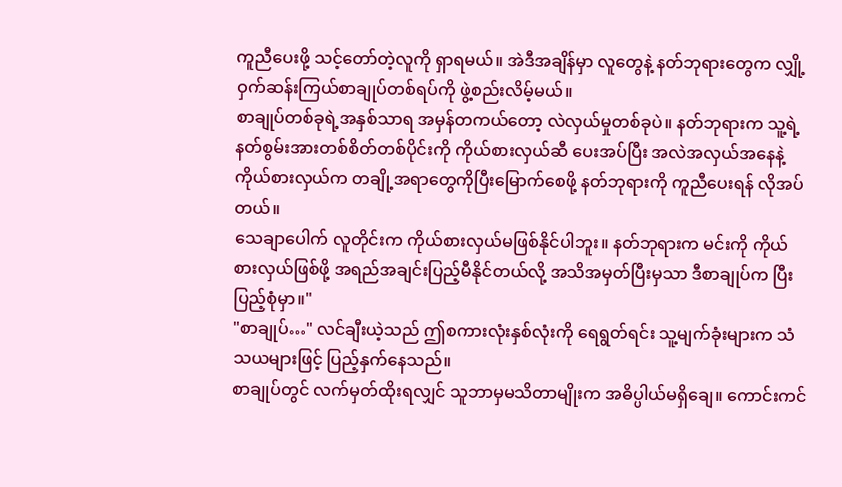ကူညီပေးဖို့ သင့်တော်တဲ့လူကို ရှာရမယ်။ အဲဒီအချိန်မှာ လူတွေနဲ့ နတ်ဘုရားတွေက လျှို့ဝှက်ဆန်းကြယ်စာချုပ်တစ်ရပ်ကို ဖွဲ့စည်းလိမ့်မယ်။
စာချုပ်တစ်ခုရဲ့အနှစ်သာရ အမှန်တကယ်တော့ လဲလှယ်မှုတစ်ခုပဲ။ နတ်ဘုရားက သူ့ရဲ့နတ်စွမ်းအားတစ်စိတ်တစ်ပိုင်းကို ကိုယ်စားလှယ်ဆီ ပေးအပ်ပြီး အလဲအလှယ်အနေနဲ့ ကိုယ်စားလှယ်က တချို့အရာတွေကိုပြီးမြောက်စေဖို့ နတ်ဘုရားကို ကူညီပေးရန် လိုအပ်တယ်။
သေချာပေါက် လူတိုင်းက ကိုယ်စားလှယ်မဖြစ်နိုင်ပါဘူး။ နတ်ဘုရားက မင်းကို ကိုယ်စားလှယ်ဖြစ်ဖို့ အရည်အချင်းပြည့်မီနိုင်တယ်လို့ အသိအမှတ်ပြီးမှသာ ဒီစာချုပ်က ပြီးပြည့်စုံမှာ။"
"စာချုပ်…" လင်ချီးယဲ့သည် ဤစကားလုံးနှစ်လုံးကို ရေရွတ်ရင်း သူ့မျက်ခုံးများက သံသယများဖြင့် ပြည့်နှက်နေသည်။
စာချုပ်တွင် လက်မှတ်ထိုးရလျှင် သူဘာမှမသိတာမျိုးက အဓိပ္ပါယ်မရှိချေ။ ကောင်းကင်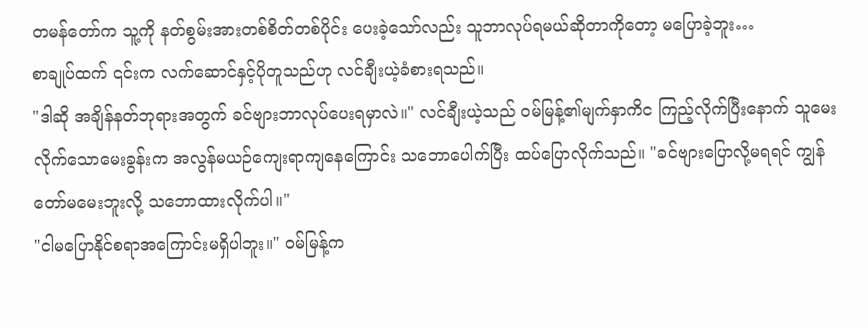တမန်တော်က သူ့ကို နတ်စွမ်းအားတစ်စိတ်တစ်ပိုင်း ပေးခဲ့သော်လည်း သူဘာလုပ်ရမယ်ဆိုတာကိုတော့ မပြောခဲ့ဘူး…
စာချုပ်ထက် ၎င်းက လက်ဆောင်နှင့်ပိုတူသည်ဟု လင်ချီးယဲ့ခံစားရသည်။
"ဒါဆို အချိန်နတ်ဘုရားအတွက် ခင်ဗျားဘာလုပ်ပေးရမှာလဲ။" လင်ချီးယဲ့သည် ဝမ်မြန့်၏မျက်နှာကိင ကြည့်လိုက်ပြီးနောက် သူမေးလိုက်သောမေးခွန်းက အလွန်မယဉ်ကျေးရာကျနေကြောင်း သဘောပေါက်ပြီး ထပ်ပြောလိုက်သည်။ "ခင်ဗျားပြောလို့မရရင် ကျွန်တော်မမေးဘူးလို့ သဘောထားလိုက်ပါ။"
"ငါမပြောနိုင်စရာအကြောင်းမရှိပါဘူး။" ဝမ်မြန့်က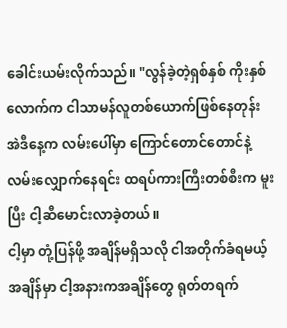ခေါင်းယမ်းလိုက်သည်။ "လွန်ခဲ့တဲ့ရှစ်နှစ် ကိုးနှစ်လောက်က ငါသာမန်လူတစ်ယောက်ဖြစ်နေတုန်း အဲဒီနေ့က လမ်းပေါ်မှာ ကြောင်တောင်တောင်နဲ့ လမ်းလျှောက်နေရင်း ထရပ်ကားကြီးတစ်စီးက မူးပြီး ငါ့ဆီမောင်းလာခဲ့တယ်။
ငါ့မှာ တုံ့ပြန်ဖို့ အချိန်မရှိသလို ငါအတိုက်ခံရမယ့်အချိန်မှာ ငါ့အနားကအချိန်တွေ ရုတ်တရက်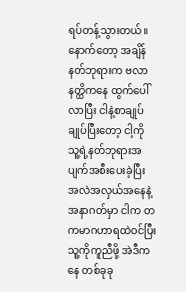ရပ်တန့်သွားတယ်။
နောက်တော့ အချိန်နတ်ဘုရားက ဗလာနတ္ထိကနေ ထွက်ပေါ်လာပြီး ငါနဲ့စာချုပ်ချုပ်ပြီးတော့ ငါ့ကို သူ့ရဲ့နတ်ဘုရားအပျက်အစီးပေးခဲ့ပြီး အလဲအလှယ်အနေနဲ့ အနာဂတ်မှာ ငါက တကမာဂဟာရထဲဝင်ပြီး သူ့ကိုကူညီဖို့ အဲဒီကနေ တစ်ခုခု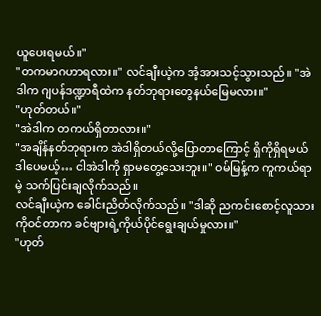ယူပေးရမယ်။"
"တကမာဂဟာရလား။" လင်ချီးယဲ့က အံ့အားသင့်သွားသည်။ "အဲဒါက ဂျပန်ဒဏ္ဍာရီထဲက နတ်ဘုရားတွေနယ်မြေမလား။"
"ဟုတ်တယ်။"
"အဲဒါက တကယ်ရှိတာလား။"
"အချိန်နတ်ဘုရားက အဲဒါရှိတယ်လို့ပြောတာကြောင့် ရှိကိုရှိရမယ် ဒါပေမယ့်… ငါအဲဒါကို ရှာမတွေ့သေးဘူး။" ဝမ်မြန့်က ကူကယ်ရာမဲ့ သက်ပြင်းချလိုက်သည်။
လင်ချီးယဲ့က ခေါင်းညိတ်လိုက်သည်။ "ဒါဆို ညကင်းစောင့်လူသားကိုဝင်တာက ခင်ဗျားရဲ့ကိုယ်ပိုင်ရွေးချယ်မှုလား။"
"ဟုတ်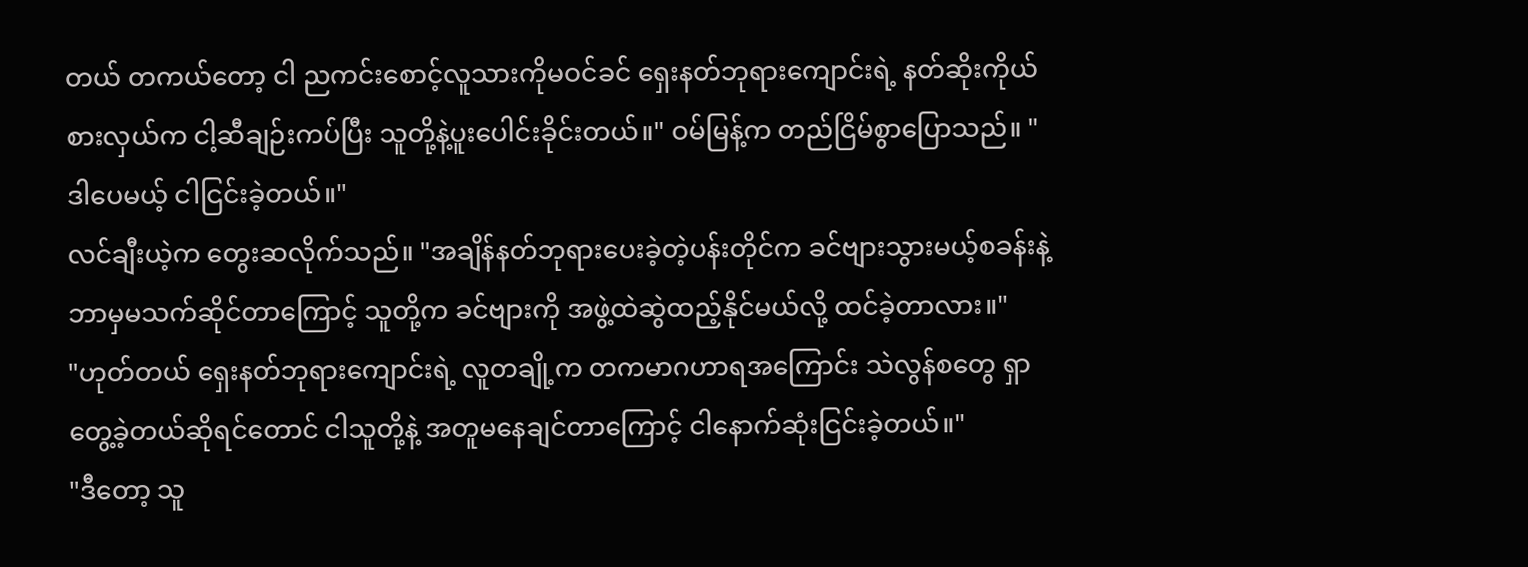တယ် တကယ်တော့ ငါ ညကင်းစောင့်လူသားကိုမဝင်ခင် ရှေးနတ်ဘုရားကျောင်းရဲ့ နတ်ဆိုးကိုယ်စားလှယ်က ငါ့ဆီချဉ်းကပ်ပြီး သူတို့နဲ့ပူးပေါင်းခိုင်းတယ်။" ဝမ်မြန့်က တည်ငြိမ်စွာပြောသည်။ "ဒါပေမယ့် ငါငြင်းခဲ့တယ်။"
လင်ချီးယဲ့က တွေးဆလိုက်သည်။ "အချိန်နတ်ဘုရားပေးခဲ့တဲ့ပန်းတိုင်က ခင်ဗျားသွားမယ့်စခန်းနဲ့ ဘာမှမသက်ဆိုင်တာကြောင့် သူတို့က ခင်ဗျားကို အဖွဲ့ထဲဆွဲထည့်နိုင်မယ်လို့ ထင်ခဲ့တာလား။"
"ဟုတ်တယ် ရှေးနတ်ဘုရားကျောင်းရဲ့ လူတချို့က တကမာဂဟာရအကြောင်း သဲလွန်စတွေ ရှာတွေ့ခဲ့တယ်ဆိုရင်တောင် ငါသူတို့နဲ့ အတူမနေချင်တာကြောင့် ငါနောက်ဆုံးငြင်းခဲ့တယ်။"
"ဒီတော့ သူ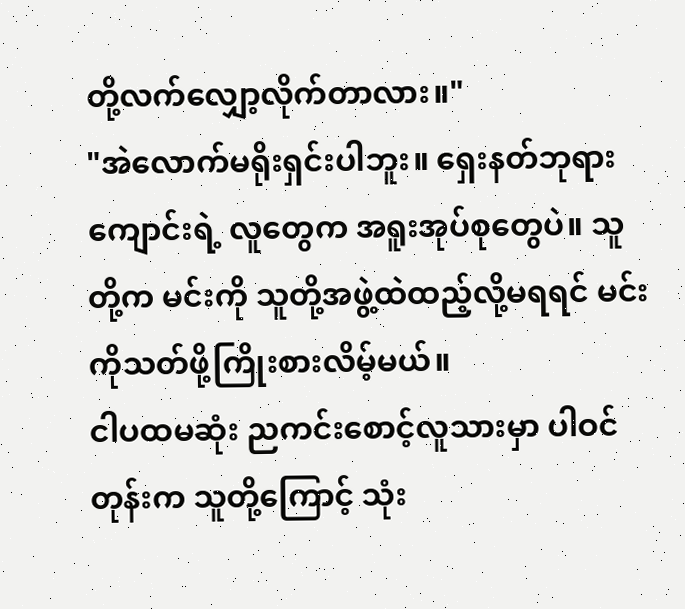တို့လက်လျှော့လိုက်တာလား။"
"အဲလောက်မရိုးရှင်းပါဘူး။ ရှေးနတ်ဘုရားကျောင်းရဲ့ လူတွေက အရူးအုပ်စုတွေပဲ။ သူတို့က မင်းကို သူတို့အဖွဲ့ထဲထည့်လို့မရရင် မင်းကိုသတ်ဖို့ကြိုးစားလိမ့်မယ်။
ငါပထမဆုံး ညကင်းစောင့်လူသားမှာ ပါဝင်တုန်းက သူတို့ကြောင့် သုံး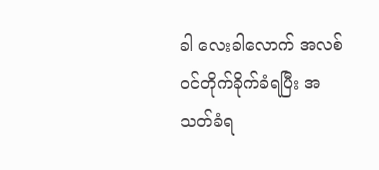ခါ လေးခါလောက် အလစ်ဝင်တိုက်ခိုက်ခံရပြီး အသတ်ခံရ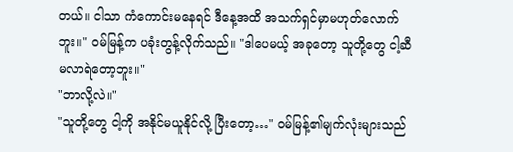တယ်။ ငါသာ ကံကောင်းမနေရင် ဒီနေ့အထိ အသက်ရှင်မှာမဟုတ်လောက်ဘူး။" ဝမ်မြန့်က ပခုံးတွန့်လိုက်သည်။ "ဒါပေမယ့် အခုတော့ သူတို့တွေ ငါ့ဆီမလာရဲတော့ဘူး။"
"ဘာလို့လဲ။"
"သူတို့တွေ ငါ့ကို အနိုင်မယူနိုင်လို့ ပြီးတော့…" ဝမ်မြန့်၏မျက်လုံးများသည်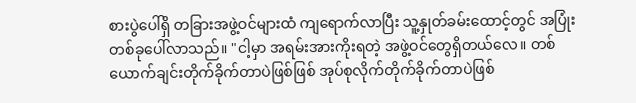စားပွဲပေါ်ရှိ တခြားအဖွဲ့ဝင်များထံ ကျရောက်လာပြီး သူ့နှုတ်ခမ်းထောင့်တွင် အပြုံးတစ်ခုပေါ်လာသည်။ "ငါ့မှာ အရမ်းအားကိုးရတဲ့ အဖွဲ့ဝင်တွေရှိတယ်လေ။ တစ်ယောက်ချင်းတိုက်ခိုက်တာပဲဖြစ်ဖြစ် အုပ်စုလိုက်တိုက်ခိုက်တာပဲဖြစ်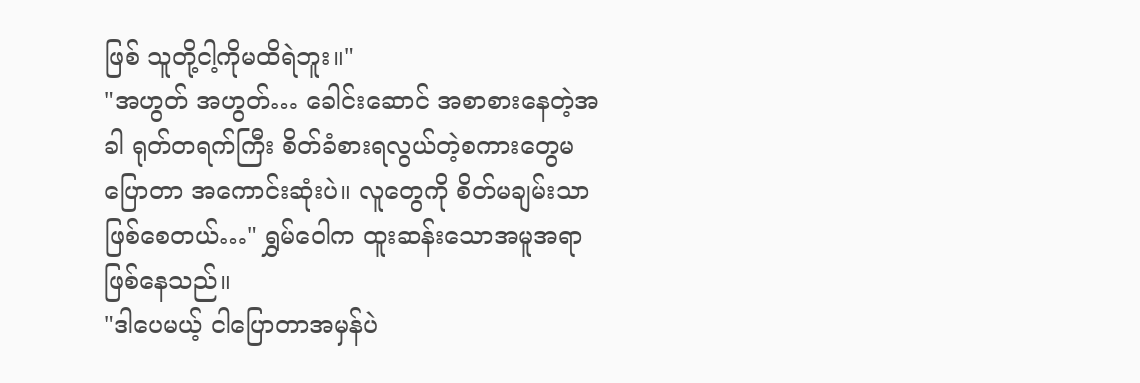ဖြစ် သူတို့ငါ့ကိုမထိရဲဘူး။"
"အဟွတ် အဟွတ်… ခေါင်းဆောင် အစာစားနေတဲ့အခါ ရုတ်တရက်ကြီး စိတ်ခံစားရလွယ်တဲ့စကားတွေမပြောတာ အကောင်းဆုံးပဲ။ လူတွေကို စိတ်မချမ်းသာဖြစ်စေတယ်…" ရွှမ်ဝေါက ထူးဆန်းသောအမူအရာဖြစ်နေသည်။
"ဒါပေမယ့် ငါပြောတာအမှန်ပဲ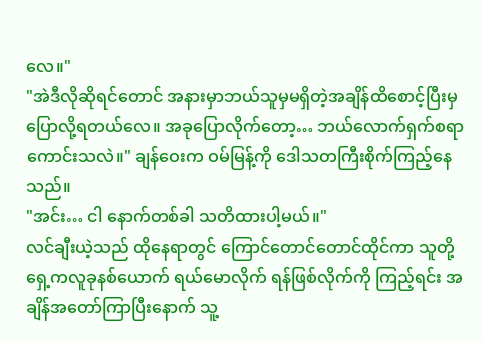လေ။"
"အဲဒီလိုဆိုရင်တောင် အနားမှာဘယ်သူမှမရှိတဲ့အချိန်ထိစောင့်ပြီးမှ ပြောလို့ရတယ်လေ။ အခုပြောလိုက်တော့… ဘယ်လောက်ရှက်စရာကောင်းသလဲ။" ချန်ဝေးက ဝမ်မြန့်ကို ဒေါသတကြီးစိုက်ကြည့်နေသည်။
"အင်း… ငါ နောက်တစ်ခါ သတိထားပါ့မယ်။"
လင်ချီးယဲ့သည် ထိုနေရာတွင် ကြောင်တောင်တောင်ထိုင်ကာ သူတို့ရှေ့ကလူခုနစ်ယောက် ရယ်မောလိုက် ရန်ဖြစ်လိုက်ကို ကြည့်ရင်း အချိန်အတော်ကြာပြီးနောက် သူ့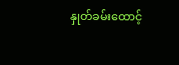နှုတ်ခမ်းထောင့်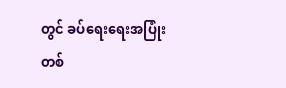တွင် ခပ်ရေးရေးအပြုံးတစ်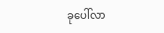ခုပေါ်လာ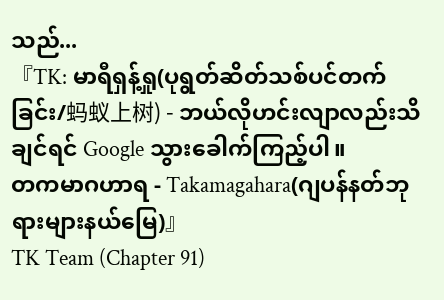သည်...
『TK: မာရီရှန့်ရှု(ပုရွတ်ဆိတ်သစ်ပင်တက်ခြင်း/蚂蚁上树) - ဘယ်လိုဟင်းလျာလည်းသိချင်ရင် Google သွားခေါက်ကြည့်ပါ။
တကမာဂဟာရ - Takamagahara(ဂျပန်နတ်ဘုရားများနယ်မြေ)』
TK Team (Chapter 91)